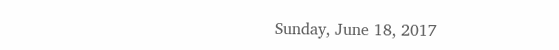Sunday, June 18, 2017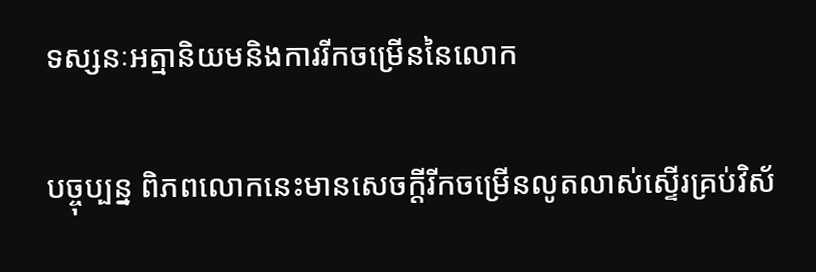ទស្សនៈអត្មានិយមនិងការរីកចម្រើននៃលោក

បច្ចុប្បន្ន ពិភពលោកនេះមានសេចក្ដីរីកចម្រើនលូតលាស់ស្ទើរគ្រប់វិស័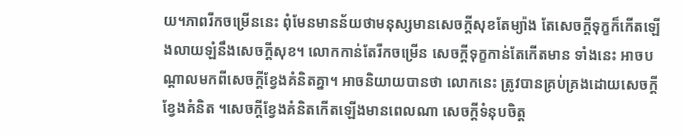យ។ភាពរីកចម្រើននេះ ពុំមែនមានន័យថាមនុស្សមានសេចក្ដីសុខតែម្យ៉ាង តែសេចក្ដីទុក្ខក៏កើតឡើងលាយឡំនឹងសេចក្ដីសុខ។ លោកកាន់តែរីកចម្រើន សេចក្ដីទុក្ខកាន់តែកើតមាន ទាំងនេះ អាចបណ្ដាលមកពីសេចក្ដីខ្វែងគំនិតគ្នា។ អាចនិយាយបានថា លោកនេះ ត្រូវបានគ្រប់គ្រងដោយសេចក្ដីខ្វែងគំនិត ។សេចក្ដីខ្វែងគំនិតកើតឡើងមានពេលណា សេចក្ដីទំនុបចិត្ដ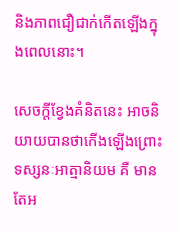និងភាពជឿជាក់កើតឡើងក្នុងពេលនោះ។

សេចក្ដីខ្វែងគំនិតនេះ អាចនិយាយបានថាកើងឡើងព្រោះទស្សនៈអាត្មានិយម គឺ មានតែអ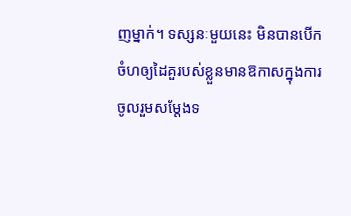ញម្នាក់។ ទស្សនៈមួយនេះ មិនបានបើកចំហឲ្យដៃគួរបស់ខ្លួនមានឱកាសក្នុងការចូលរួមសម្ដែងទ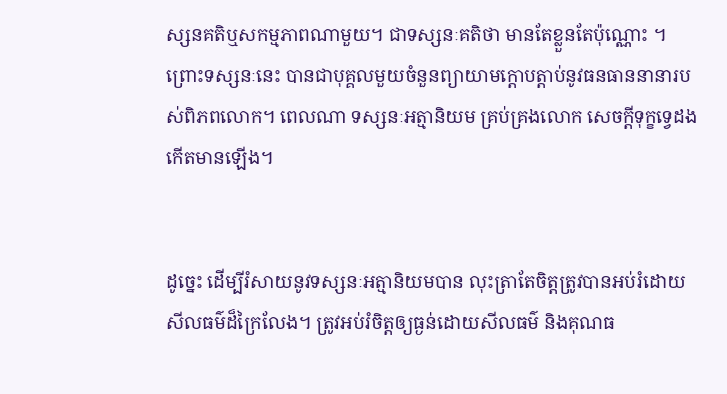ស្សនគតិឬសកម្មភាពណាមួយ។ ជាទស្សនៈគតិថា មានតែខ្លួនតែប៉ុណ្ណោះ ។ព្រោះទស្សនៈនេះ បានជាបុគ្គលមួយចំនួនព្យាយាមក្ដោបត្ដាប់នូវធនធាននានារបស់ពិភពលោក។ ពេលណា ទស្សនៈអត្មានិយម គ្រប់គ្រងលោក សេចក្ដីទុក្ខទ្វេដងកើតមានឡើង។


ដូច្នេះ ដើម្បីរំសាយនូវទស្សនៈអត្មានិយមបាន លុះត្រាតែចិត្ដត្រូវបានអប់រំដោយសីលធម៌ដ៏ក្រៃលែង។ ត្រូវអប់រំចិត្ដឲ្យធ្ងន់ដោយសីលធម៌ និងគុណធ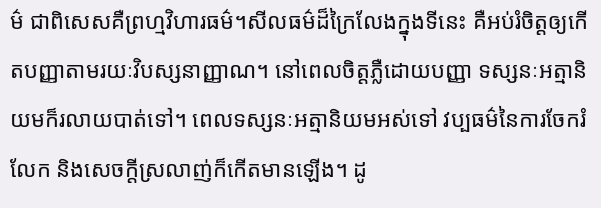ម៌ ជាពិសេសគឺព្រហ្មវិហារធម៌។សីលធម៌ដ៏ក្រៃលែងក្នុងទីនេះ គឺអប់រំចិត្ដឲ្យកើតបញ្ញាតាមរយៈវិបស្សនាញ្ញាណ។ នៅពេលចិត្ដភ្លឺដោយបញ្ញា ទស្សនៈអត្មានិយមក៏រលាយបាត់ទៅ។ ពេលទស្សនៈអត្មានិយមអស់ទៅ វប្បធម៌នៃការចែករំលែក និងសេចក្ដីស្រលាញ់ក៏កើតមានឡើង។ ដូ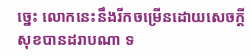ច្នេះ លោកនេះនឹងរីកចម្រើនដោយសេចក្ដីសុខបានដរាបណា ទ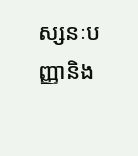ស្សនៈបញ្ញានិង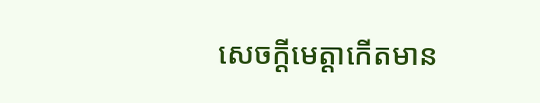សេចក្ដីមេត្ដាកើតមាន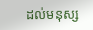ដល់មនុស្ស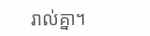រាល់គ្នា។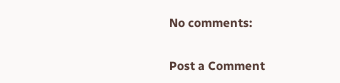No comments:

Post a Comment